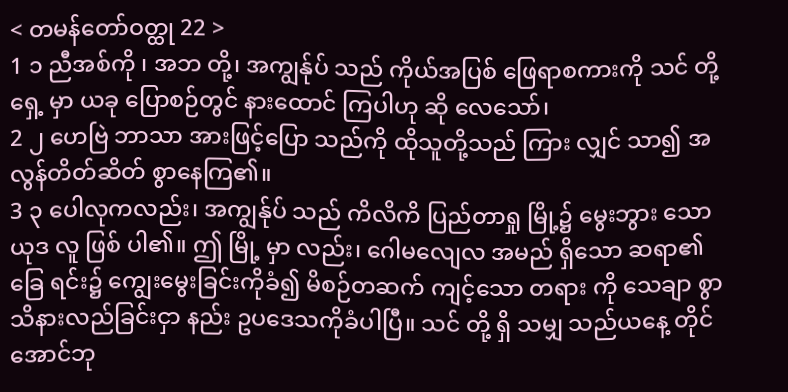< တမန်တော်ဝတ္ထု 22 >
1 ၁ ညီအစ်ကို ၊ အဘ တို့၊ အကျွန်ုပ် သည် ကိုယ်အပြစ် ဖြေရာစကားကို သင် တို့ရှေ့ မှာ ယခု ပြောစဉ်တွင် နားထောင် ကြပါဟု ဆို လေသော်၊
2 ၂ ဟေဗြဲ ဘာသာ အားဖြင့်ပြော သည်ကို ထိုသူတို့သည် ကြား လျှင် သာ၍ အလွန်တိတ်ဆိတ် စွာနေကြ၏။
3 ၃ ပေါလုကလည်း၊ အကျွန်ုပ် သည် ကိလိကိ ပြည်တာရှု မြို့၌ မွေးဘွား သော ယုဒ လူ ဖြစ် ပါ၏။ ဤ မြို့ မှာ လည်း၊ ဂေါမလျေလ အမည် ရှိသော ဆရာ၏ ခြေ ရင်း၌ ကျွေးမွေးခြင်းကိုခံ၍ မိစဉ်တဆက် ကျင့်သော တရား ကို သေချာ စွာသိနားလည်ခြင်းငှာ နည်း ဥပဒေသကိုခံပါပြီ။ သင် တို့ ရှိ သမျှ သည်ယနေ့ တိုင်အောင်ဘု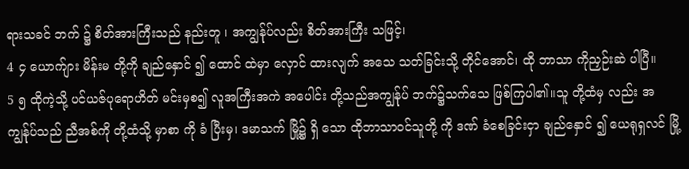ရားသခင် ဘက် ၌ စိတ်အားကြီးသည် နည်းတူ ၊ အကျွန်ုပ်လည်း စိတ်အားကြီး သဖြင့်၊
4 ၄ ယောက်ျား မိန်းမ တို့ကို ချည်နှောင် ၍ ထောင် ထဲမှာ လှောင် ထားလျက် အသေ သတ်ခြင်းသို့ တိုင်အောင်၊ ထို ဘာသာ ကိုညှဉ်းဆဲ ပါပြီ။
5 ၅ ထိုကဲ့သို့ ပင်ယဇ်ပုရောဟိတ် မင်းမှစ၍ လူအကြီးအကဲ အပေါင်း တို့သည်အကျွန်ုပ် ဘက်၌သက်သေ ဖြစ်ကြပါ၏။သူ တို့ထံမှ လည်း အကျွန်ုပ်သည် ညီအစ်ကို တို့ထံသို့ မှာစာ ကို ခံ ပြီးမှ၊ ဒမာသက် မြို့၌ ရှိ သော ထိုဘာသာဝင်သူတို့ ကို ဒဏ် ခံစေခြင်းငှာ ချည်နှောင် ၍ ယေရုရှလင် မြို့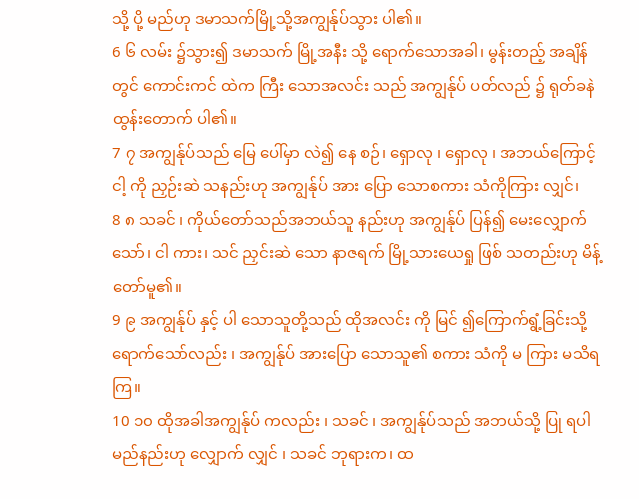သို့ ပို့ မည်ဟု ဒမာသက်မြို့သို့အကျွန်ုပ်သွား ပါ၏။
6 ၆ လမ်း ၌သွား၍ ဒမာသက် မြို့အနီး သို့ ရောက်သောအခါ၊ မွန်းတည့် အချိန်တွင် ကောင်းကင် ထဲက ကြီး သောအလင်း သည် အကျွန်ုပ် ပတ်လည် ၌ ရုတ်ခနဲ ထွန်းတောက် ပါ၏။
7 ၇ အကျွန်ုပ်သည် မြေ ပေါ်မှာ လဲ၍ နေ စဉ်၊ ရှောလု ၊ ရှောလု ၊ အဘယ်ကြောင့် ငါ့ ကို ညှဉ်းဆဲ သနည်းဟု အကျွန်ုပ် အား ပြော သောစကား သံကိုကြား လျှင်၊
8 ၈ သခင် ၊ ကိုယ်တော်သည်အဘယ်သူ နည်းဟု အကျွန်ုပ် ပြန်၍ မေးလျှောက် သော်၊ ငါ ကား၊ သင် ညှင်းဆဲ သော နာဇရက် မြို့သားယေရှု ဖြစ် သတည်းဟု မိန့် တော်မူ၏။
9 ၉ အကျွန်ုပ် နှင့် ပါ သောသူတို့သည် ထိုအလင်း ကို မြင် ၍ကြောက်ရွံ့ခြင်းသို့ရောက်သော်လည်း ၊ အကျွန်ုပ် အားပြော သောသူ၏ စကား သံကို မ ကြား မသိရကြ။
10 ၁၀ ထိုအခါအကျွန်ုပ် ကလည်း ၊ သခင် ၊ အကျွန်ုပ်သည် အဘယ်သို့ ပြု ရပါမည်နည်းဟု လျှောက် လျှင် ၊ သခင် ဘုရားက၊ ထ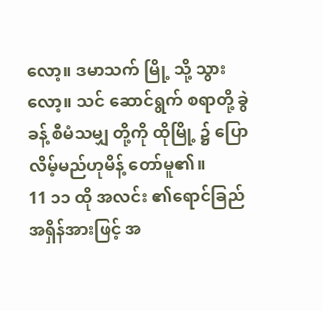လော့။ ဒမာသက် မြို့ သို့ သွား လော့။ သင် ဆောင်ရွက် စရာတို့ ခွဲခန့် စီမံသမျှ တို့ကို ထိုမြို့ ၌ ပြော လိမ့်မည်ဟုမိန့် တော်မူ၏။
11 ၁၁ ထို အလင်း ၏ရောင်ခြည် အရှိန်အားဖြင့် အ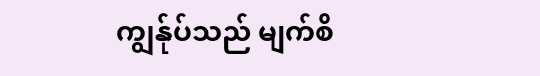ကျွန်ုပ်သည် မျက်စိ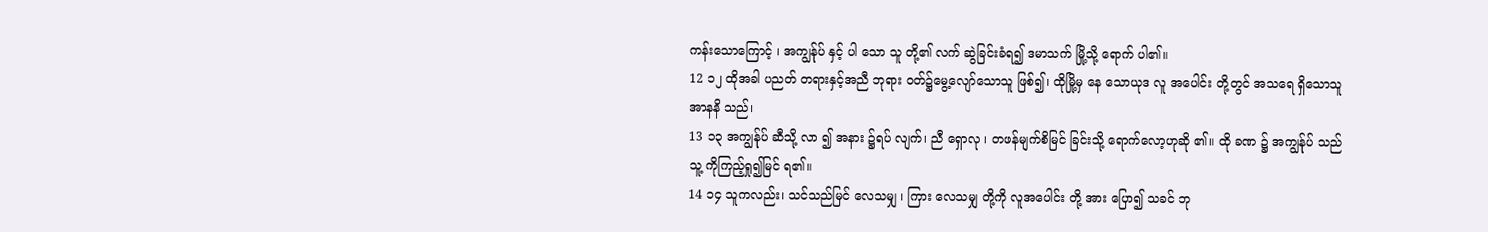ကန်းသောကြောင့် ၊ အကျွန်ုပ် နှင့် ပါ သော သူ တို့၏ လက် ဆွဲခြင်းခံရ၍ ဒမာသက် မြို့သို့ ရောက် ပါ၏။
12 ၁၂ ထိုအခါ ပညတ် တရားနှင့်အညီ ဘုရား ဝတ်၌မွေ့လျော်သောသူ ဖြစ်၍၊ ထိုမြို့မှ နေ သောယုဒ လူ အပေါင်း တို့တွင် အသရေ ရှိသောသူ အာနနိ သည်၊
13 ၁၃ အကျွန်ုပ် ဆီသို့ လာ ၍ အနား ၌ရပ် လျက်၊ ညီ ရှောလု ၊ တဖန်မျက်စိမြင် ခြင်းသို့ ရောက်လော့ဟုဆို ၏။ ထို ခဏ ၌ အကျွန်ုပ် သည် သူ့ ကိုကြည့်ရှု၍မြင် ရ၏။
14 ၁၄ သူကလည်း၊ သင်သည်မြင် လေသမျှ ၊ ကြား လေသမျှ တို့ကို လူအပေါင်း တို့ အား ပြော၍ သခင် ဘု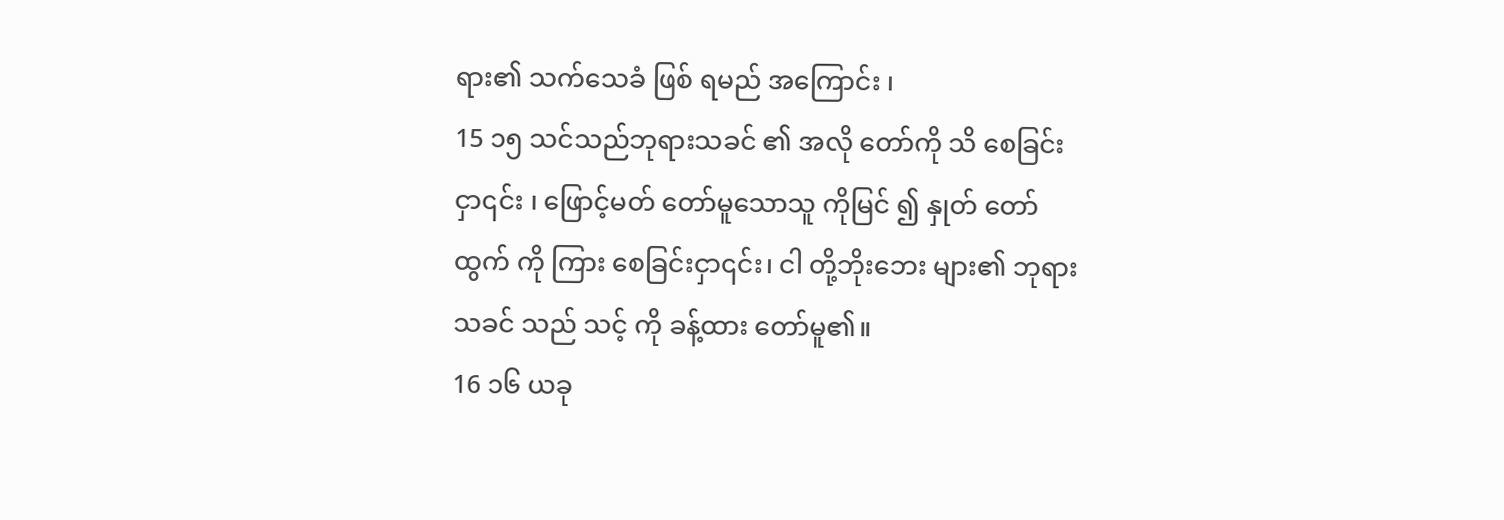ရား၏ သက်သေခံ ဖြစ် ရမည် အကြောင်း ၊
15 ၁၅ သင်သည်ဘုရားသခင် ၏ အလို တော်ကို သိ စေခြင်းငှာ၎င်း ၊ ဖြောင့်မတ် တော်မူသောသူ ကိုမြင် ၍ နှုတ် တော်ထွက် ကို ကြား စေခြင်းငှာ၎င်း၊ ငါ တို့ဘိုးဘေး များ၏ ဘုရားသခင် သည် သင့် ကို ခန့်ထား တော်မူ၏။
16 ၁၆ ယခု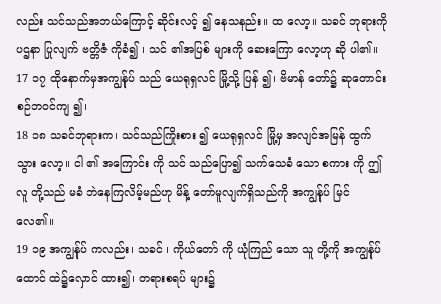လည်း သင်သည်အဘယ်ကြောင့် ဆိုင်းလင့် ၍ နေသနည်း။ ထ လော့။ သခင် ဘုရားကို ပဌနာ ပြုလျက် ဗတ္တိဇံ ကိုခံ၍ ၊ သင် ၏အပြစ် များကို ဆေးကြော လော့ဟု ဆို ပါ၏။
17 ၁၇ ထိုနောက်မှအကျွန်ုပ် သည် ယေရုရှလင် မြို့သို့ ပြန် ၍၊ ဗိမာန် တော်၌ ဆုတောင်း စဉ်ဘဝင်ကျ ၍၊
18 ၁၈ သခင်ဘုရားက၊ သင်သည်ကြိုးစား ၍ ယေရုရှလင် မြို့မှ အလျင်အမြန် ထွက်သွား လော့။ ငါ ၏ အကြောင်း ကို သင် သည်ပြော၍ သက်သေခံ သော စကား ကို ဤလူ တို့သည် မခံ ဘဲနေကြလိမ့်မည်ဟု မိန့် တော်မူလျက်ရှိသည်ကို အကျွန်ုပ် မြင် လေ၏။
19 ၁၉ အကျွန်ုပ် ကလည်း၊ သခင် ၊ ကိုယ်တော် ကို ယုံကြည် သော သူ တို့ကို အကျွန်ုပ် ထောင် ထဲ၌လှောင် ထား၍၊ တရားစရပ် များ၌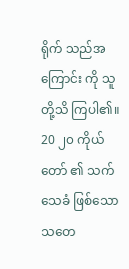ရိုက် သည်အကြောင်း ကို သူ တို့သိ ကြပါ၏။
20 ၂၀ ကိုယ်တော် ၏ သက်သေခံ ဖြစ်သော သတေ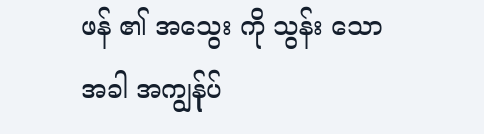ဖန် ၏ အသွေး ကို သွန်း သောအခါ အကျွန်ုပ်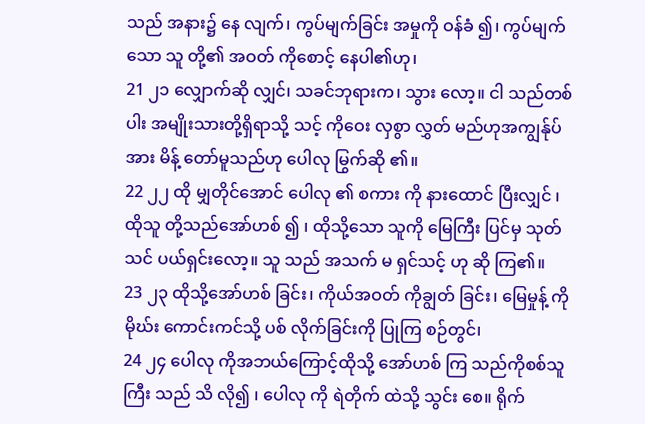သည် အနား၌ နေ လျက်၊ ကွပ်မျက်ခြင်း အမှုကို ဝန်ခံ ၍၊ ကွပ်မျက် သော သူ တို့၏ အဝတ် ကိုစောင့် နေပါ၏ဟု၊
21 ၂၁ လျှောက်ဆို လျှင်၊ သခင်ဘုရားက၊ သွား လော့။ ငါ သည်တစ်ပါး အမျိုးသားတို့ရှိရာသို့ သင့် ကိုဝေး လှစွာ လွှတ် မည်ဟုအကျွန်ုပ် အား မိန့် တော်မူသည်ဟု ပေါလု မြွက်ဆို ၏။
22 ၂၂ ထို မျှတိုင်အောင် ပေါလု ၏ စကား ကို နားထောင် ပြီးလျှင် ၊ ထိုသူ တို့သည်အော်ဟစ် ၍ ၊ ထိုသို့သော သူကို မြေကြီး ပြင်မှ သုတ်သင် ပယ်ရှင်းလော့။ သူ သည် အသက် မ ရှင်သင့် ဟု ဆို ကြ၏။
23 ၂၃ ထိုသို့အော်ဟစ် ခြင်း၊ ကိုယ်အဝတ် ကိုချွတ် ခြင်း၊ မြေမှုန့် ကို မိုဃ်း ကောင်းကင်သို့ ပစ် လိုက်ခြင်းကို ပြုကြ စဉ်တွင်၊
24 ၂၄ ပေါလု ကိုအဘယ်ကြောင့်ထိုသို့ အော်ဟစ် ကြ သည်ကိုစစ်သူကြီး သည် သိ လို၍ ၊ ပေါလု ကို ရဲတိုက် ထဲသို့ သွင်း စေ။ ရိုက်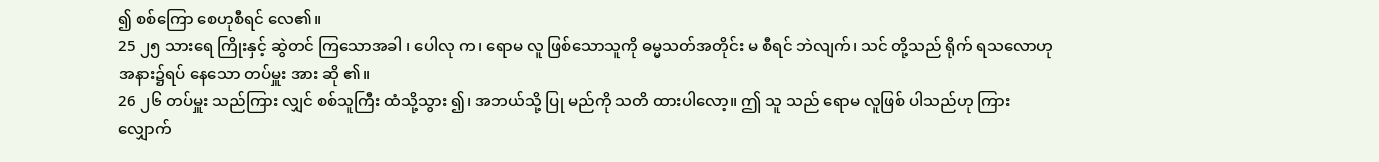၍ စစ်ကြော စေဟုစီရင် လေ၏။
25 ၂၅ သားရေ ကြိုးနှင့် ဆွဲတင် ကြသောအခါ ၊ ပေါလု က၊ ရောမ လူ ဖြစ်သောသူကို ဓမ္မသတ်အတိုင်း မ စီရင် ဘဲလျက်၊ သင် တို့သည် ရိုက် ရသလောဟု အနား၌ရပ် နေသော တပ်မှူး အား ဆို ၏။
26 ၂၆ တပ်မှူး သည်ကြား လျှင် စစ်သူကြီး ထံသို့သွား ၍၊ အဘယ်သို့ ပြု မည်ကို သတိ ထားပါလော့။ ဤ သူ သည် ရောမ လူဖြစ် ပါသည်ဟု ကြားလျှောက်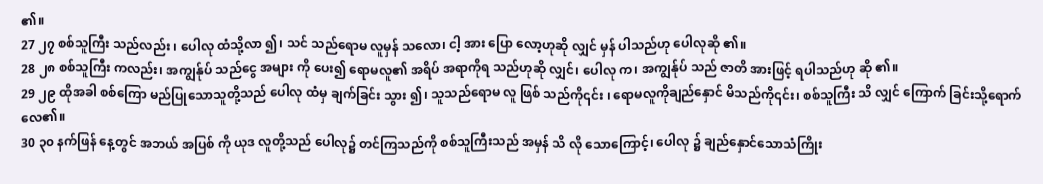၏။
27 ၂၇ စစ်သူကြီး သည်လည်း ၊ ပေါလု ထံသို့လာ ၍၊ သင် သည်ရောမ လူမှန် သလော၊ ငါ့ အား ပြော လော့ဟုဆို လျှင် မှန် ပါသည်ဟု ပေါလုဆို ၏။
28 ၂၈ စစ်သူကြီး ကလည်း၊ အကျွန်ုပ် သည်ငွေ အများ ကို ပေး၍ ရောမလူ၏ အရိပ် အရာကိုရ သည်ဟုဆို လျှင်၊ ပေါလု က၊ အကျွန်ုပ် သည် ဇာတိ အားဖြင့် ရပါသည်ဟု ဆို ၏။
29 ၂၉ ထိုအခါ စစ်ကြော မည်ပြုသောသူတို့သည် ပေါလု ထံမှ ချက်ခြင်း သွား ၍၊ သူသည်ရောမ လူ ဖြစ် သည်ကို၎င်း ၊ ရောမလူကိုချည်နှောင် မိသည်ကို၎င်း၊ စစ်သူကြီး သိ လျှင် ကြောက် ခြင်းသို့ရောက်လေ၏။
30 ၃၀ နက်ဖြန် နေ့တွင် အဘယ် အပြစ် ကို ယုဒ လူတို့သည် ပေါလု၌ တင်ကြသည်ကို စစ်သူကြီးသည် အမှန် သိ လို သောကြောင့်၊ ပေါလု ၌ ချည်နှောင်သောသံကြိုး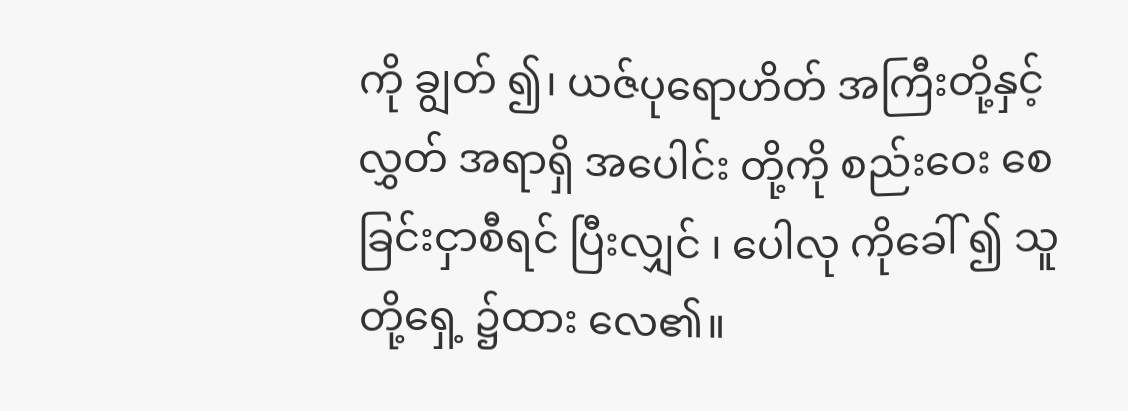ကို ချွတ် ၍၊ ယဇ်ပုရောဟိတ် အကြီးတို့နှင့် လွှတ် အရာရှိ အပေါင်း တို့ကို စည်းဝေး စေခြင်းငှာစီရင် ပြီးလျှင် ၊ ပေါလု ကိုခေါ် ၍ သူ တို့ရှေ့ ၌ထား လေ၏။